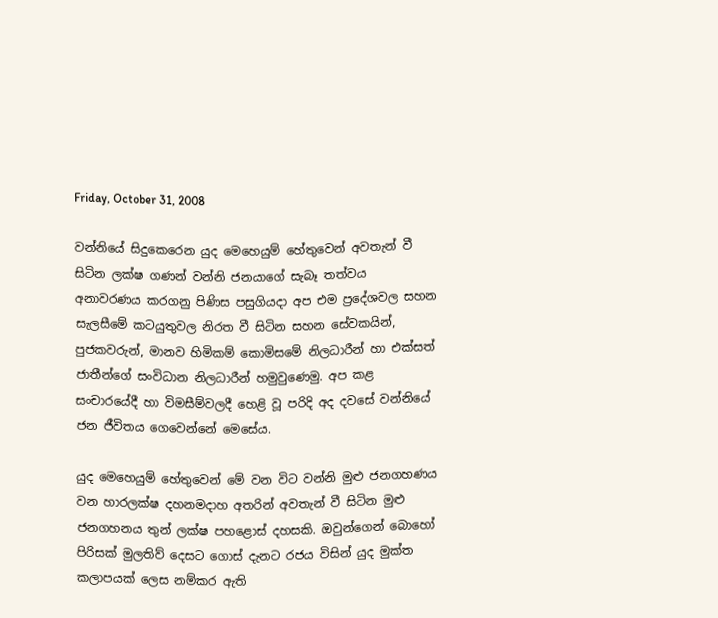Friday, October 31, 2008

වන්නියේ සිදුකෙරෙන යුද මෙහෙයුම් හේතුවෙන් අවතැන් වී සිටින ලක්ෂ ගණන් වන්නි ජනයාගේ සැබෑ තත්වය අනාවරණය කරගනු පිණිස පසුගියදා අප එම ප්‍රදේශවල සහන සැලසීමේ කටයුතුවල නිරත වී සිටින සහන සේවකයින්, පුජකවරුන්, මානව හිමිකම් කොමිසමේ නිලධාරීන් හා එක්සත් ජාතීන්ගේ සංවිධාන නිලධාරීන් හමුවුණෙමු. අප කළ සංචාරයේදී හා විමසීම්වලදී හෙළි වූ පරිදි අද දවසේ වන්නියේ ජන ජීවිතය ගෙවෙන්නේ මෙසේය.

යුද මෙහෙයුම් හේතුවෙන් මේ වන විට වන්නි මුළු ජනගහණය වන හාරලක්ෂ දහනමදාහ අතරින් අවතැන් වී සිටින මුළු ජනගහනය තුන් ලක්ෂ පහළොස් දහසකි. ඔවුන්ගෙන් බොහෝ පිරිසක් මුලතිව් දෙසට ගොස් දැනට රජය විසින් යුද මුක්ත කලාපයක් ලෙස නම්කර ඇති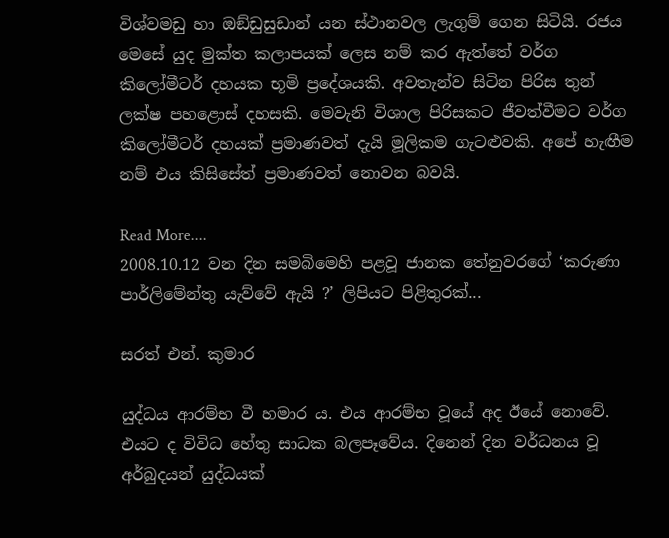විශ්වමඩු හා ඔඞ්ඩුසුඩාන් යන ස්ථානවල ලැගුම් ගෙන සිටියි. රජය මෙසේ යුද මුක්ත කලාපයක් ලෙස නම් කර ඇත්තේ වර්ග කිලෝමීටර් දහයක භූමි ප්‍රදේශයකි. අවතැන්ව සිටින පිරිස තුන් ලක්ෂ පහළොස් දහසකි. මෙවැනි විශාල පිරිසකට ජීවත්වීමට වර්ග කිලෝමීටර් දහයක් ප්‍රමාණවත් දැයි මූලිකම ගැටළුවකි. අපේ හැඟීම නම් එය කිසිසේත් ප්‍රමාණවත් නොවන බවයි.

Read More....
2008.10.12 වන දින සමබිමෙහි පළවූ ජානක තේනුවරගේ ‘කරුණා පාර්ලිමේන්තු යැව්වේ ඇයි ?’ ලිපියට පිළිතුරක්...

සරත් එන්. කුමාර

යුද්ධය ආරම්භ වී හමාර ය. එය ආරම්භ වූයේ අද ඊයේ නොවේ. එයට ද විවිධ හේතු සාධක බලපෑවේය. දිනෙන් දින වර්ධනය වූ අර්බුදයන් යුද්ධයක්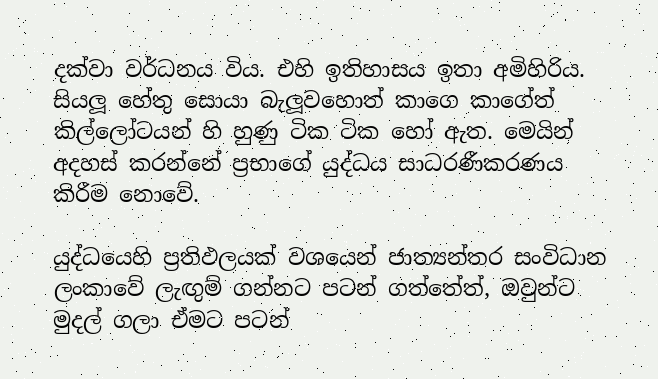දක්වා වර්ධනය විය. එහි ඉතිහාසය ඉතා අමිහිරිය. සියලූ හේතු සොයා බැලූවහොත් කාගෙ කාගේත් කිල්ලෝටයන් හි හුණු ටික ටික හෝ ඇත. මෙයින් අදහස් කරන්නේ ප්‍රභාගේ යුද්ධය සාධරණීකරණය කිරීම නොවේ.

යුද්ධයෙහි ප්‍රතිඵලයක් වශයෙන් ජාත්‍යන්තර සංවිධාන ලංකාවේ ලැඟුම් ගන්නට පටන් ගත්තේත්, ඔවුන්ට මුදල් ගලා ඒමට පටන්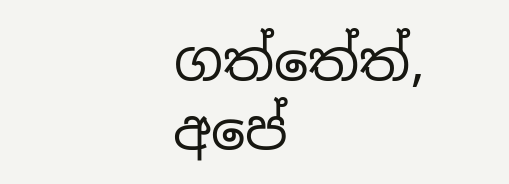ගත්තේත්, අපේ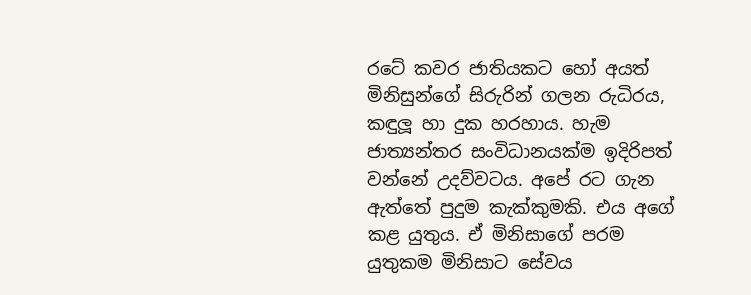රටේ කවර ජාතියකට හෝ අයත් මිනිසුන්ගේ සිරුරින් ගලන රුධිරය, කඳුලූ හා දුක හරහාය. හැම ජාත්‍යන්තර සංවිධානයක්ම ඉදිරිපත් වන්නේ උදව්වටය. අපේ රට ගැන ඇත්තේ පුදුම කැක්කුමකි. එය අගේ කළ යුතුය. ඒ මිනිසාගේ පරම යුතුකම මිනිසාට සේවය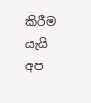කිරීම යැයි අප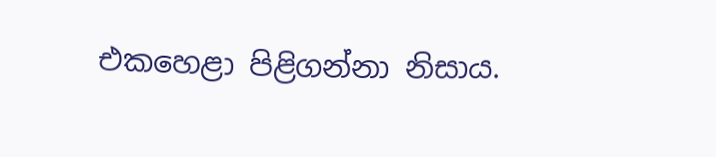එකහෙළා පිළිගන්නා නිසාය.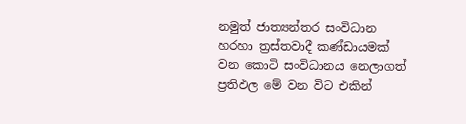නමුත් ජාත්‍යන්තර සංවිධාන හරහා ත්‍රස්තවාදී කණ්ඩායමක් වන කොටි සංවිධානය නෙලාගත් ප්‍රතිඵල මේ වන විට එකින්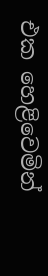එක හෙළිවෙමින්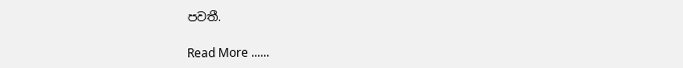පවතී.

Read More ......